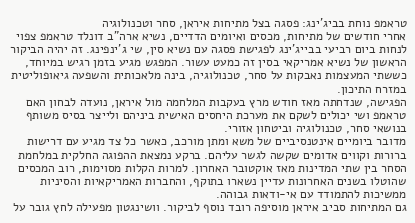טראמפ נוחת בביג'ינג: פסגה בצל מתיחות איראן, סחר וטכנולוגיה
אחרי חודשים של מתיחות, מכסים ואיומים הדדיים, נשיא ארה"ב דונלד טראמפ צפוי לנחות ביום רביעי בבייג'ינג לפגישת פסגה עם נשיא סין, שי ג'ינפינג. זה יהיה הביקור הראשון של נשיא אמריקאי בסין זה כמעט עשור. המפגש מגיע בזמן רגיש במיוחד, כששתי המעצמות נאבקות על סחר, טכנולוגיה, בינה מלאכותית והשפעה גיאופוליטית במזרח התיכון.
הפגישה, שנדחתה מאז חודש מרץ בעקבות המלחמה מול איראן, נועדה לבחון האם טראמפ ושי יכולים לשקם את מערכת היחסים האישית ביניהם ולייצר בסיס משותף בנושאי סחר, טכנולוגיה וביטחון אזורי.
מדובר ביומיים אינטנסיביים של משא ומתן מורכב, כאשר כל צד מגיע עם דרישות ברורות וקווים אדומים שקשה לגשר עליהם. ברקע נמצאת ההפוגה החלקית במלחמת הסחר בין שתי המדינות מאז אוקטובר האחרון. למרות הקלות מסוימות, רוב המכסים שהוטלו בשנים האחרונות עדיין נשארו בתוקף, והחברות האמריקאיות והסיניות ממשיכות להתמודד עם אי-ודאות גבוהה.
גם המתיחות סביב איראן מוסיפה רובד נוסף לביקור. וושינגטון מפעילה לחץ גובר על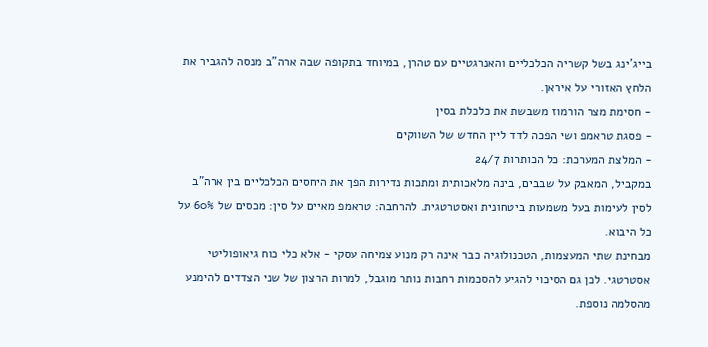בייג'ינג בשל קשריה הכלכליים והאנרגטיים עם טהרן, במיוחד בתקופה שבה ארה"ב מנסה להגביר את הלחץ האזורי על איראן.
- חסימת מצר הורמוז משבשת את כלכלת בסין
- פסגת טראמפ ושי הפכה לדד ליין החדש של השווקים
- המלצת המערכת: כל הכותרות 24/7
במקביל, המאבק על שבבים, בינה מלאכותית ומתכות נדירות הפך את היחסים הכלכליים בין ארה"ב לסין לעימות בעל משמעות ביטחונית ואסטרטגית. להרחבה: טראמפ מאיים על סין: מכסים של 60% על כל היבוא.
מבחינת שתי המעצמות, הטכנולוגיה כבר אינה רק מנוע צמיחה עסקי - אלא כלי כוח גיאופוליטי אסטרטגי. לכן גם הסיכוי להגיע להסכמות רחבות נותר מוגבל, למרות הרצון של שני הצדדים להימנע מהסלמה נוספת.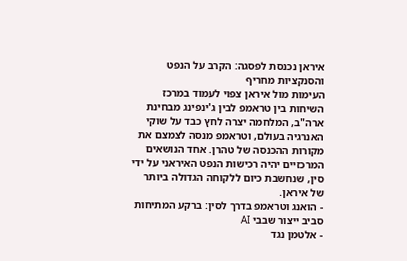איראן נכנסת לפסגה: הקרב על הנפט והסנקציות מחריף
העימות מול איראן צפוי לעמוד במרכז השיחות בין טראמפ לבין ג'ינפינג מבחינת ארה"ב, המלחמה יצרה לחץ כבד על שוקי האנרגיה בעולם, וטראמפ מנסה לצמצם את מקורות ההכנסה של טהרן. אחד הנושאים המרכזיים יהיה רכישות הנפט האיראני על ידי סין, שנחשבת כיום ללקוחה הגדולה ביותר של איראן.
- הואנג וטראמפ בדרך לסין: ברקע המתיחות סביב ייצור שבבי AI
- אלטמן נגד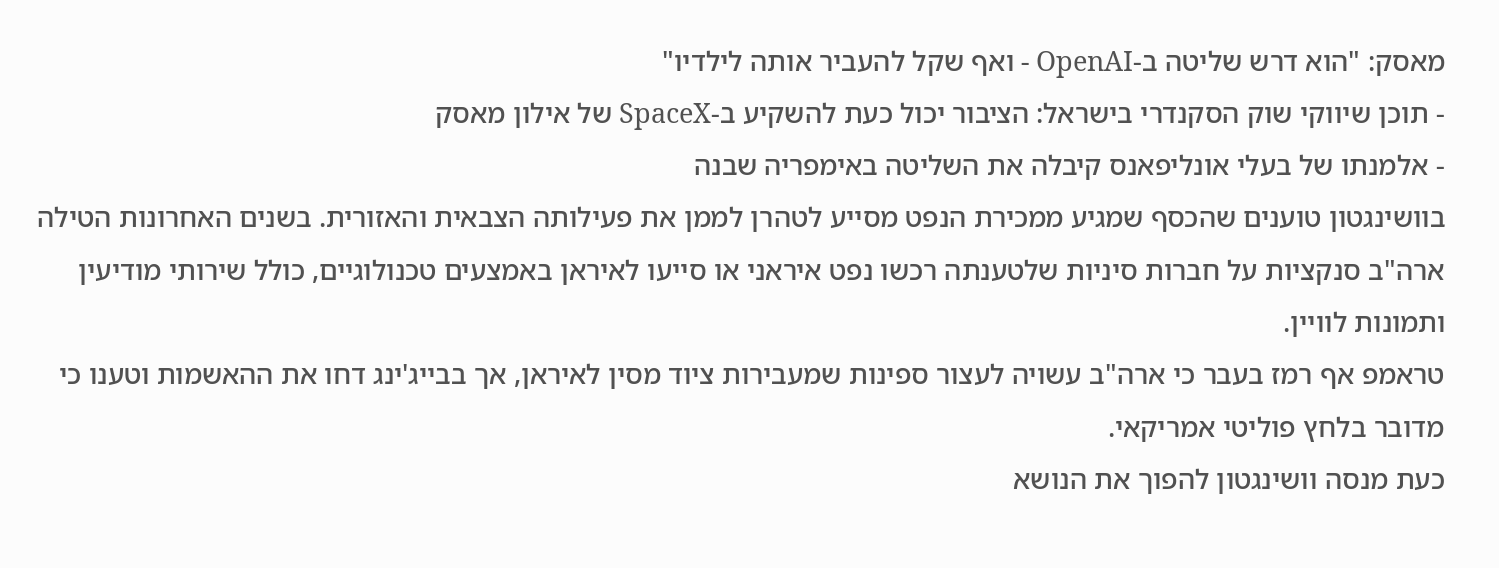מאסק: "הוא דרש שליטה ב-OpenAI - ואף שקל להעביר אותה לילדיו"
- תוכן שיווקי שוק הסקנדרי בישראל: הציבור יכול כעת להשקיע ב-SpaceX של אילון מאסק
- אלמנתו של בעלי אונליפאנס קיבלה את השליטה באימפריה שבנה
בוושינגטון טוענים שהכסף שמגיע ממכירת הנפט מסייע לטהרן לממן את פעילותה הצבאית והאזורית. בשנים האחרונות הטילה ארה"ב סנקציות על חברות סיניות שלטענתה רכשו נפט איראני או סייעו לאיראן באמצעים טכנולוגיים, כולל שירותי מודיעין ותמונות לוויין.
טראמפ אף רמז בעבר כי ארה"ב עשויה לעצור ספינות שמעבירות ציוד מסין לאיראן, אך בבייג'ינג דחו את ההאשמות וטענו כי מדובר בלחץ פוליטי אמריקאי.
כעת מנסה וושינגטון להפוך את הנושא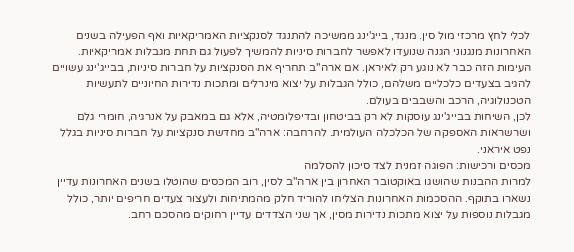לכלי לחץ מרכזי מול סין. מנגד, בייג'ינג ממשיכה להתנגד לסנקציות האמריקאיות ואף הפעילה בשנים האחרונות מנגנוני הגנה שנועדו לאפשר לחברות סיניות להמשיך לפעול גם תחת מגבלות אמריקאיות.
העימות הזה כבר לא נוגע רק לאיראן. אם ארה"ב תחריף את הסנקציות על חברות סיניות, בבייג'ינג עשויים להגיב בצעדים כלכליים משלהם, כולל הגבלות על יצוא מינרלים ומתכות נדירות החיוניים לתעשיות הטכנולוגיה, הרכב והשבבים בעולם.
לכן, השיחות בבייג'ינג עוסקות לא רק בביטחון ובדיפלומטיה, אלא גם במאבק על אנרגיה, חומרי גלם ושרשראות האספקה של הכלכלה העולמית. להרחבה: ארה"ב מחדשת סנקציות על חברות סיניות בגלל נפט איראני.
מכסים ורכישות: הפוגה זמנית לצד סיכון להסלמה
למרות ההבנות שהושגו באוקטובר האחרון בין ארה"ב לסין, רוב המכסים שהוטלו בשנים האחרונות עדיין נשארו בתוקף. ההסכמות האחרונות הצליחו להוריד חלק מהמתיחות ולעצור צעדים חריפים יותר, כולל מגבלות נוספות על יצוא מתכות נדירות מסין, אך שני הצדדים עדיין רחוקים מהסכם רחב.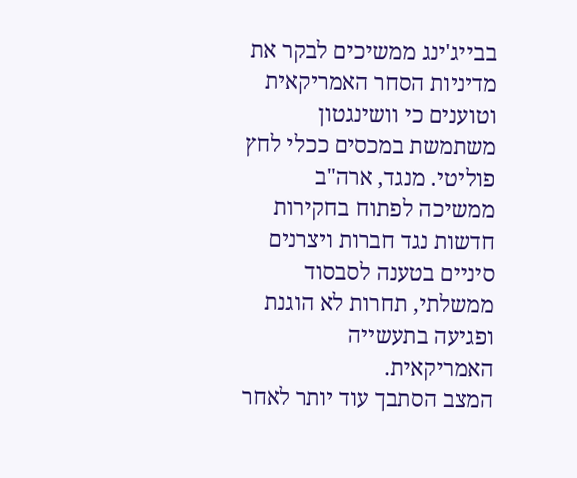בבייג'ינג ממשיכים לבקר את מדיניות הסחר האמריקאית וטוענים כי וושינגטון משתמשת במכסים ככלי לחץ פוליטי. מנגד, ארה"ב ממשיכה לפתוח בחקירות חדשות נגד חברות ויצרנים סיניים בטענה לסבסוד ממשלתי, תחרות לא הוגנת ופגיעה בתעשייה האמריקאית.
המצב הסתבך עוד יותר לאחר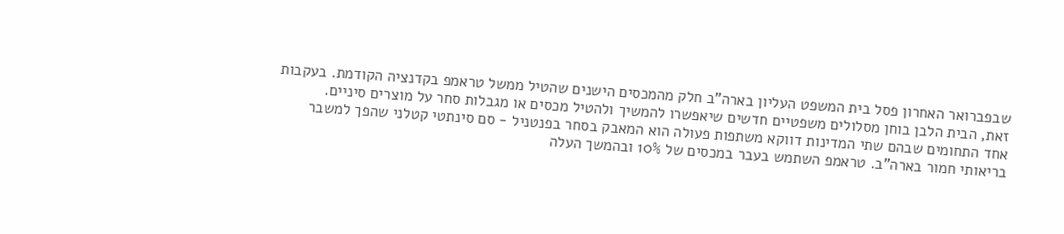שבפברואר האחרון פסל בית המשפט העליון בארה"ב חלק מהמכסים הישנים שהטיל ממשל טראמפ בקדנציה הקודמת. בעקבות זאת, הבית הלבן בוחן מסלולים משפטיים חדשים שיאפשרו להמשיך ולהטיל מכסים או מגבלות סחר על מוצרים סיניים.
אחד התחומים שבהם שתי המדינות דווקא משתפות פעולה הוא המאבק בסחר בפנטניל - סם סינתטי קטלני שהפך למשבר בריאותי חמור בארה"ב. טראמפ השתמש בעבר במכסים של 10% ובהמשך העלה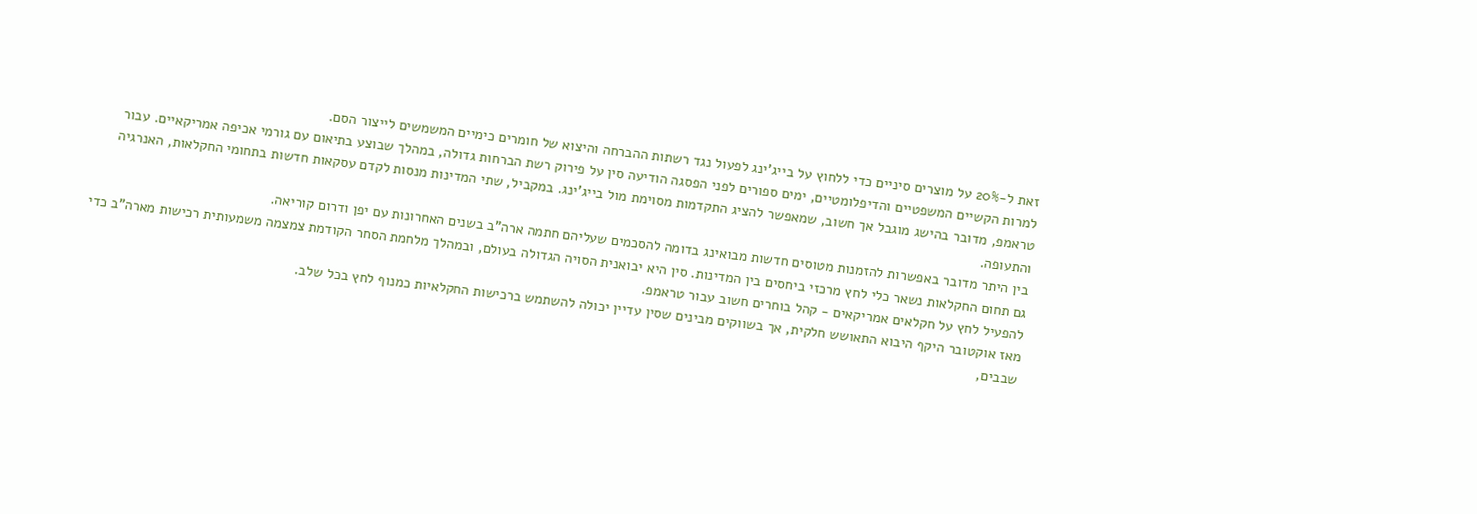זאת ל-20% על מוצרים סיניים כדי ללחוץ על בייג'ינג לפעול נגד רשתות ההברחה והיצוא של חומרים כימיים המשמשים לייצור הסם.
למרות הקשיים המשפטיים והדיפלומטיים, ימים ספורים לפני הפסגה הודיעה סין על פירוק רשת הברחות גדולה, במהלך שבוצע בתיאום עם גורמי אכיפה אמריקאיים. עבור טראמפ, מדובר בהישג מוגבל אך חשוב, שמאפשר להציג התקדמות מסוימת מול בייג'ינג. במקביל, שתי המדינות מנסות לקדם עסקאות חדשות בתחומי החקלאות, האנרגיה והתעופה.
בין היתר מדובר באפשרות להזמנות מטוסים חדשות מבואינג בדומה להסכמים שעליהם חתמה ארה"ב בשנים האחרונות עם יפן ודרום קוריאה.
גם תחום החקלאות נשאר כלי לחץ מרכזי ביחסים בין המדינות. סין היא יבואנית הסויה הגדולה בעולם, ובמהלך מלחמת הסחר הקודמת צמצמה משמעותית רכישות מארה"ב כדי להפעיל לחץ על חקלאים אמריקאים - קהל בוחרים חשוב עבור טראמפ.
מאז אוקטובר היקף היבוא התאושש חלקית, אך בשווקים מבינים שסין עדיין יכולה להשתמש ברכישות החקלאיות כמנוף לחץ בכל שלב.
שבבים,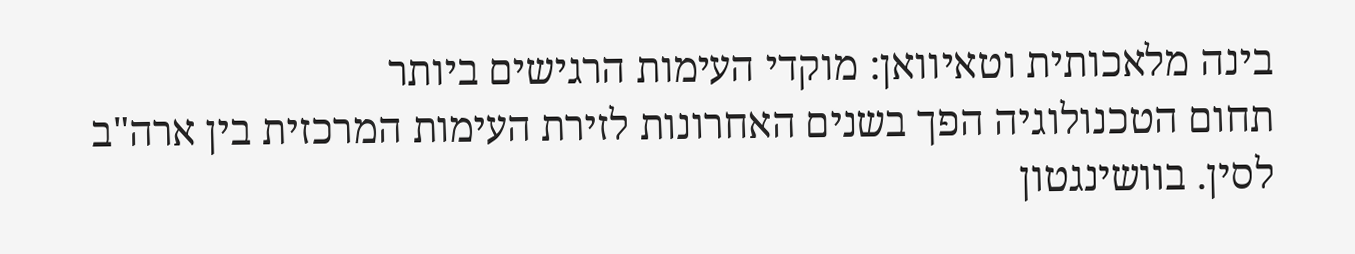בינה מלאכותית וטאיוואן: מוקדי העימות הרגישים ביותר
תחום הטכנולוגיה הפך בשנים האחרונות לזירת העימות המרכזית בין ארה"ב לסין. בוושינגטון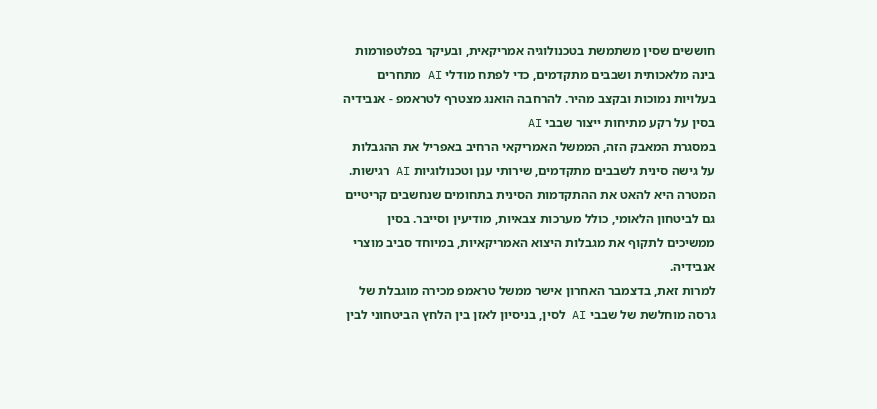חוששים שסין משתמשת בטכנולוגיה אמריקאית, ובעיקר בפלטפורמות בינה מלאכותית ושבבים מתקדמים, כדי לפתח מודלי AI מתחרים בעלויות נמוכות ובקצב מהיר. להרחבה הואנג מצטרף לטראמפ - אנבידיה בסין על רקע מתיחות ייצור שבבי AI
במסגרת המאבק הזה, הממשל האמריקאי הרחיב באפריל את ההגבלות על גישה סינית לשבבים מתקדמים, שירותי ענן וטכנולוגיות AI רגישות. המטרה היא להאט את ההתקדמות הסינית בתחומים שנחשבים קריטיים גם לביטחון הלאומי, כולל מערכות צבאיות, מודיעין וסייבר. בסין ממשיכים לתקוף את מגבלות היצוא האמריקאיות, במיוחד סביב מוצרי אנבידיה.
למרות זאת, בדצמבר האחרון אישר ממשל טראמפ מכירה מוגבלת של גרסה מוחלשת של שבבי AI לסין, בניסיון לאזן בין הלחץ הביטחוני לבין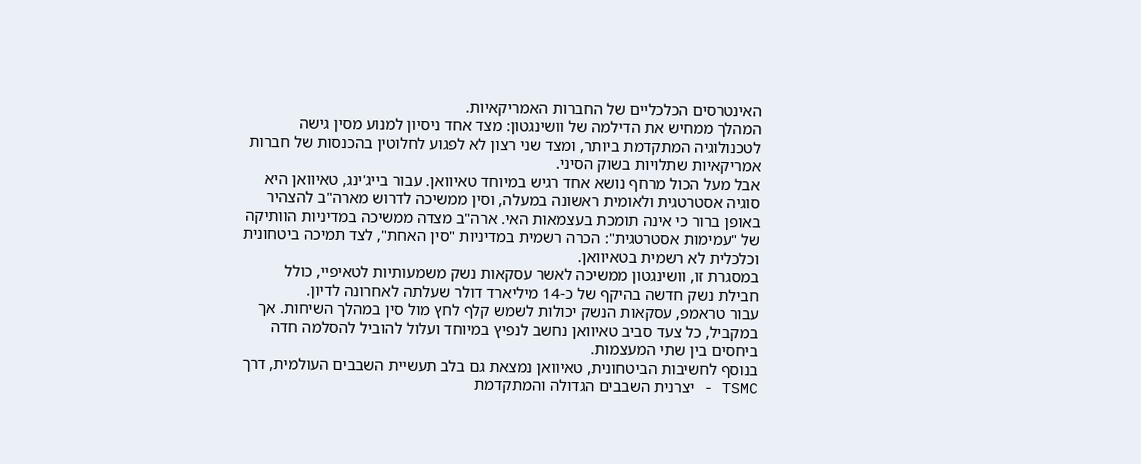האינטרסים הכלכליים של החברות האמריקאיות.
המהלך ממחיש את הדילמה של וושינגטון: מצד אחד ניסיון למנוע מסין גישה לטכנולוגיה המתקדמת ביותר, ומצד שני רצון לא לפגוע לחלוטין בהכנסות של חברות אמריקאיות שתלויות בשוק הסיני.
אבל מעל הכול מרחף נושא אחד רגיש במיוחד טאיוואן. עבור בייג'ינג, טאיוואן היא סוגיה אסטרטגית ולאומית ראשונה במעלה, וסין ממשיכה לדרוש מארה"ב להצהיר באופן ברור כי אינה תומכת בעצמאות האי. ארה"ב מצדה ממשיכה במדיניות הוותיקה של "עמימות אסטרטגית": הכרה רשמית במדיניות "סין האחת", לצד תמיכה ביטחונית וכלכלית לא רשמית בטאיוואן.
במסגרת זו, וושינגטון ממשיכה לאשר עסקאות נשק משמעותיות לטאיפיי, כולל חבילת נשק חדשה בהיקף של כ-14 מיליארד דולר שעלתה לאחרונה לדיון.
עבור טראמפ, עסקאות הנשק יכולות לשמש קלף לחץ מול סין במהלך השיחות. אך במקביל, כל צעד סביב טאיוואן נחשב לנפיץ במיוחד ועלול להוביל להסלמה חדה ביחסים בין שתי המעצמות.
בנוסף לחשיבות הביטחונית, טאיוואן נמצאת גם בלב תעשיית השבבים העולמית, דרך TSMC - יצרנית השבבים הגדולה והמתקדמת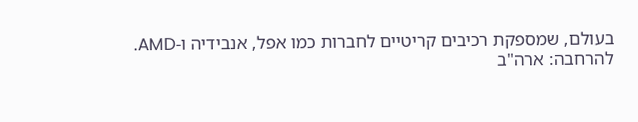בעולם, שמספקת רכיבים קריטיים לחברות כמו אפל, אנבידיה ו-AMD.
להרחבה: ארה"ב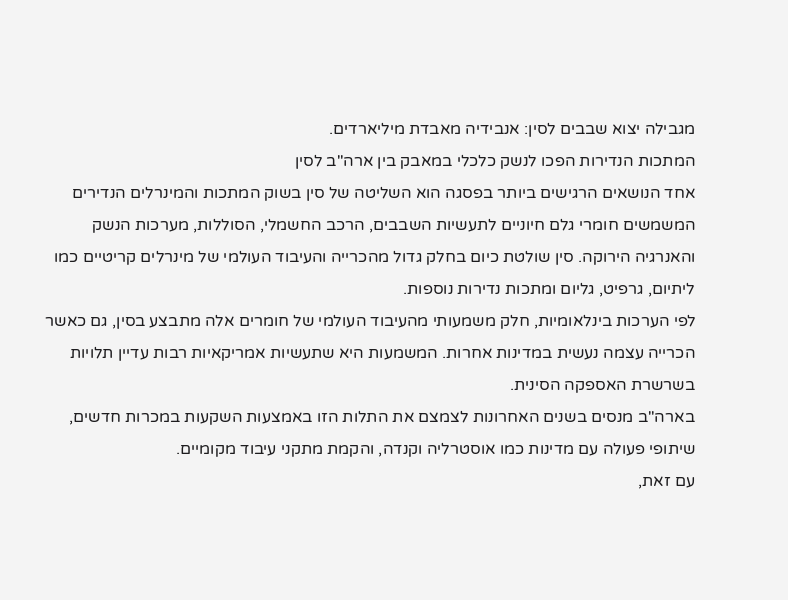מגבילה יצוא שבבים לסין: אנבידיה מאבדת מיליארדים.
המתכות הנדירות הפכו לנשק כלכלי במאבק בין ארה"ב לסין
אחד הנושאים הרגישים ביותר בפסגה הוא השליטה של סין בשוק המתכות והמינרלים הנדירים המשמשים חומרי גלם חיוניים לתעשיות השבבים, הרכב החשמלי, הסוללות, מערכות הנשק והאנרגיה הירוקה. סין שולטת כיום בחלק גדול מהכרייה והעיבוד העולמי של מינרלים קריטיים כמו ליתיום, גרפיט, גליום ומתכות נדירות נוספות.
לפי הערכות בינלאומיות, חלק משמעותי מהעיבוד העולמי של חומרים אלה מתבצע בסין, גם כאשר הכרייה עצמה נעשית במדינות אחרות. המשמעות היא שתעשיות אמריקאיות רבות עדיין תלויות בשרשרת האספקה הסינית.
בארה"ב מנסים בשנים האחרונות לצמצם את התלות הזו באמצעות השקעות במכרות חדשים, שיתופי פעולה עם מדינות כמו אוסטרליה וקנדה, והקמת מתקני עיבוד מקומיים.
עם זאת,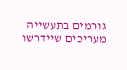גורמים בתעשייה מעריכים שיידרשו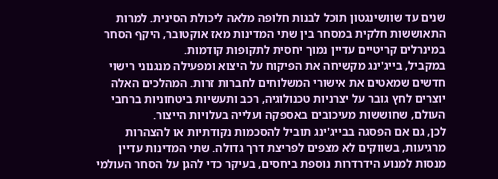שנים עד שוושינגטון תוכל לבנות חלופה מלאה ליכולת הסינית. למרות התאוששות חלקית במסחר בין שתי המדינות מאז אוקטובר, היקף הסחר במינרלים קריטיים עדיין נמוך יחסית לתקופות קודמות.
במקביל, בייג'ינג מקשיחה את הפיקוח על היצוא ומפעילה מנגנוני רישוי חדשים שמאטים את אישורי המשלוחים לחברות זרות. המהלכים האלה יוצרים לחץ גובר על יצרניות טכנולוגיה, רכב ותעשיות ביטחוניות ברחבי העולם, שחוששות מעיכובים באספקה ועלייה בעלויות הייצור.
לכן, גם אם הפסגה בבייג'ינג תוביל להסכמות נקודתיות או להצהרות מרגיעות, בשווקים לא מצפים לפריצת דרך גדולה. שתי המדינות עדיין מנסות למנוע הידרדרות נוספת ביחסים, בעיקר כדי להגן על הסחר העולמי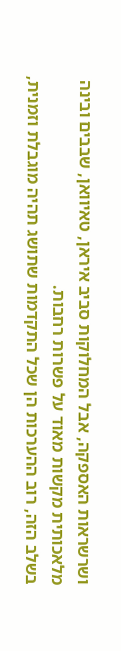ושרשראות האספקה, אבל המחלוקות סביב איראן, טאיוואן, שבבים ובינה מלאכותית מקשות מאוד על פשרות רחבות.
בשלב הזה, רוב ההערכות הן שכל התקדמות שתושג תהיה מוגבלת וזמנית,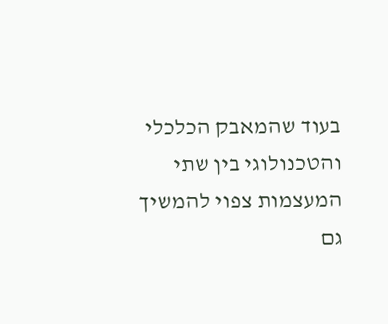בעוד שהמאבק הכלכלי והטכנולוגי בין שתי המעצמות צפוי להמשיך גם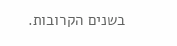בשנים הקרובות.